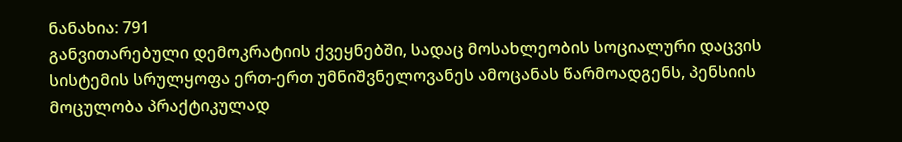ნანახია: 791
განვითარებული დემოკრატიის ქვეყნებში, სადაც მოსახლეობის სოციალური დაცვის სისტემის სრულყოფა ერთ-ერთ უმნიშვნელოვანეს ამოცანას წარმოადგენს, პენსიის მოცულობა პრაქტიკულად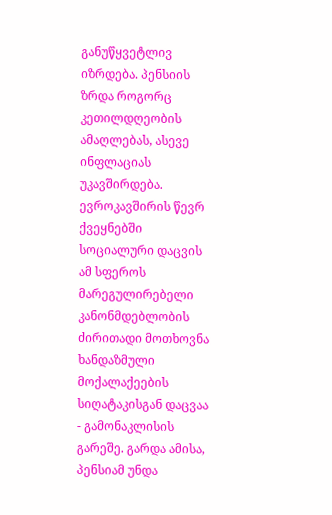განუწყვეტლივ იზრდება. პენსიის ზრდა როგორც კეთილდღეობის ამაღლებას, ასევე ინფლაციას უკავშირდება. ევროკავშირის წევრ ქვეყნებში სოციალური დაცვის ამ სფეროს მარეგულირებელი კანონმდებლობის ძირითადი მოთხოვნა ხანდაზმული მოქალაქეების სიღატაკისგან დაცვაა - გამონაკლისის გარეშე. გარდა ამისა, პენსიამ უნდა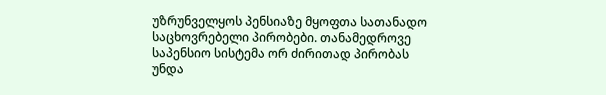უზრუნველყოს პენსიაზე მყოფთა სათანადო საცხოვრებელი პირობები. თანამედროვე საპენსიო სისტემა ორ ძირითად პირობას უნდა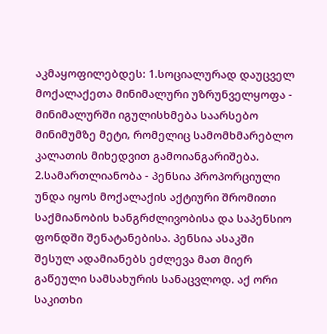აკმაყოფილებდეს: 1.სოციალურად დაუცველ მოქალაქეთა მინიმალური უზრუნველყოფა - მინიმალურში იგულისხმება საარსებო მინიმუმზე მეტი, რომელიც სამომხმარებლო კალათის მიხედვით გამოიანგარიშება. 2.სამართლიანობა - პენსია პროპორციული უნდა იყოს მოქალაქის აქტიური შრომითი საქმიანობის ხანგრძლივობისა და საპენსიო ფონდში შენატანებისა. პენსია ასაკში შესულ ადამიანებს ეძლევა მათ მიერ გაწეული სამსახურის სანაცვლოდ. აქ ორი საკითხი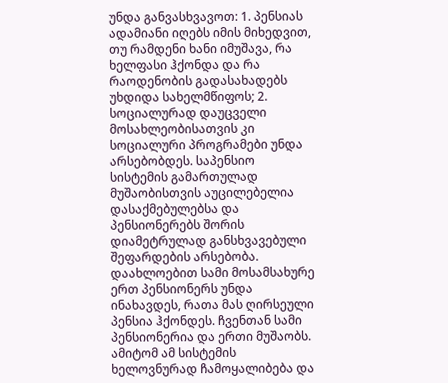უნდა განვასხვავოთ: 1. პენსიას ადამიანი იღებს იმის მიხედვით, თუ რამდენი ხანი იმუშავა, რა ხელფასი ჰქონდა და რა რაოდენობის გადასახადებს უხდიდა სახელმწიფოს; 2. სოციალურად დაუცველი მოსახლეობისათვის კი სოციალური პროგრამები უნდა არსებობდეს. საპენსიო სისტემის გამართულად მუშაობისთვის აუცილებელია დასაქმებულებსა და პენსიონერებს შორის დიამეტრულად განსხვავებული შეფარდების არსებობა. დაახლოებით სამი მოსამსახურე ერთ პენსიონერს უნდა ინახავდეს, რათა მას ღირსეული პენსია ჰქონდეს. ჩვენთან სამი პენსიონერია და ერთი მუშაობს. ამიტომ ამ სისტემის ხელოვნურად ჩამოყალიბება და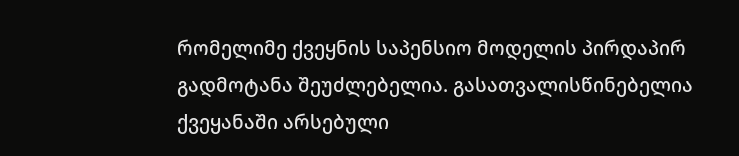რომელიმე ქვეყნის საპენსიო მოდელის პირდაპირ გადმოტანა შეუძლებელია. გასათვალისწინებელია ქვეყანაში არსებული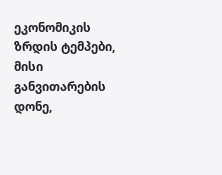ეკონომიკის ზრდის ტემპები, მისი განვითარების დონე,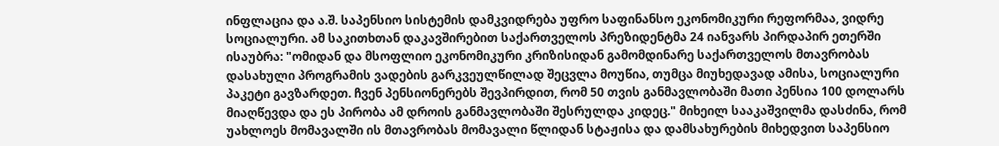ინფლაცია და ა.შ. საპენსიო სისტემის დამკვიდრება უფრო საფინანსო ეკონომიკური რეფორმაა, ვიდრე სოციალური. ამ საკითხთან დაკავშირებით საქართველოს პრეზიდენტმა 24 იანვარს პირდაპირ ეთერში ისაუბრა: "ომიდან და მსოფლიო ეკონომიკური კრიზისიდან გამომდინარე საქართველოს მთავრობას დასახული პროგრამის ვადების გარკვეულწილად შეცვლა მოუწია, თუმცა მიუხედავად ამისა, სოციალური პაკეტი გავზარდეთ. ჩვენ პენსიონერებს შევპირდით, რომ 50 თვის განმავლობაში მათი პენსია 100 დოლარს მიაღწევდა და ეს პირობა ამ დროის განმავლობაში შესრულდა კიდეც." მიხეილ სააკაშვილმა დასძინა, რომ უახლოეს მომავალში ის მთავრობას მომავალი წლიდან სტაჟისა და დამსახურების მიხედვით საპენსიო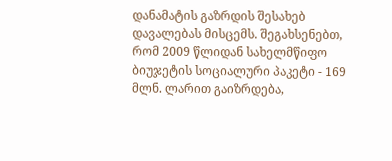დანამატის გაზრდის შესახებ დავალებას მისცემს. შეგახსენებთ, რომ 2009 წლიდან სახელმწიფო ბიუჯეტის სოციალური პაკეტი - 169 მლნ. ლარით გაიზრდება,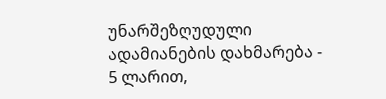უნარშეზღუდული ადამიანების დახმარება - 5 ლარით,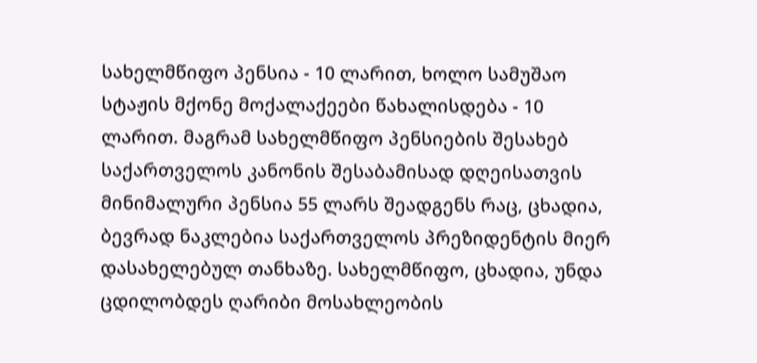სახელმწიფო პენსია - 10 ლარით, ხოლო სამუშაო სტაჟის მქონე მოქალაქეები წახალისდება - 10 ლარით. მაგრამ სახელმწიფო პენსიების შესახებ საქართველოს კანონის შესაბამისად დღეისათვის მინიმალური პენსია 55 ლარს შეადგენს რაც, ცხადია, ბევრად ნაკლებია საქართველოს პრეზიდენტის მიერ დასახელებულ თანხაზე. სახელმწიფო, ცხადია, უნდა ცდილობდეს ღარიბი მოსახლეობის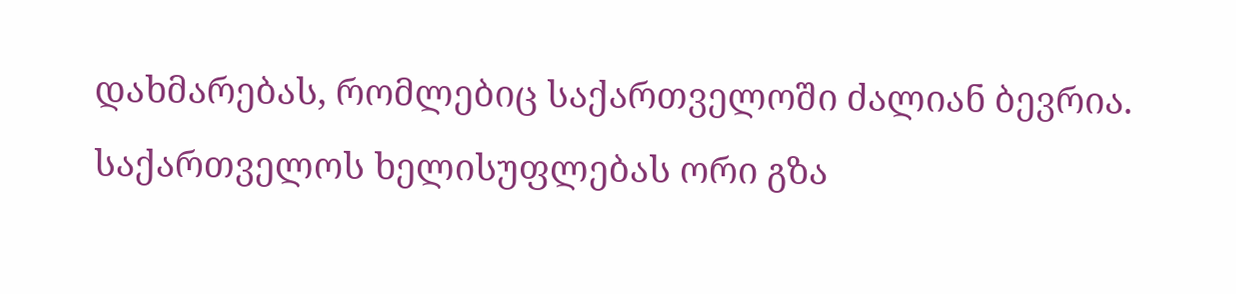დახმარებას, რომლებიც საქართველოში ძალიან ბევრია. საქართველოს ხელისუფლებას ორი გზა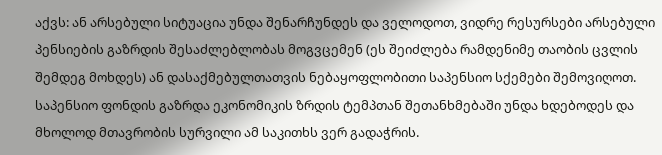აქვს: ან არსებული სიტუაცია უნდა შენარჩუნდეს და ველოდოთ, ვიდრე რესურსები არსებული პენსიების გაზრდის შესაძლებლობას მოგვცემენ (ეს შეიძლება რამდენიმე თაობის ცვლის შემდეგ მოხდეს) ან დასაქმებულთათვის ნებაყოფლობითი საპენსიო სქემები შემოვიღოთ. საპენსიო ფონდის გაზრდა ეკონომიკის ზრდის ტემპთან შეთანხმებაში უნდა ხდებოდეს და მხოლოდ მთავრობის სურვილი ამ საკითხს ვერ გადაჭრის.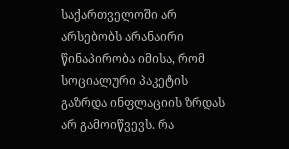საქართველოში არ არსებობს არანაირი წინაპირობა იმისა, რომ სოციალური პაკეტის გაზრდა ინფლაციის ზრდას არ გამოიწვევს. რა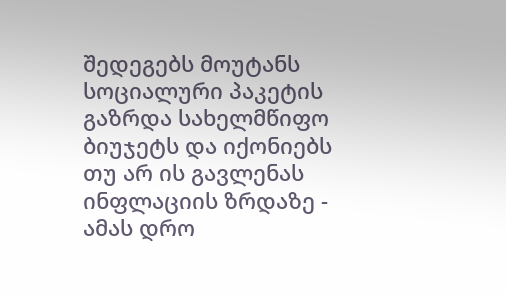შედეგებს მოუტანს სოციალური პაკეტის გაზრდა სახელმწიფო ბიუჯეტს და იქონიებს თუ არ ის გავლენას ინფლაციის ზრდაზე - ამას დრო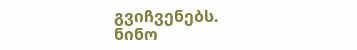გვიჩვენებს.
ნინო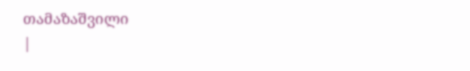თამაზაშვილი
|